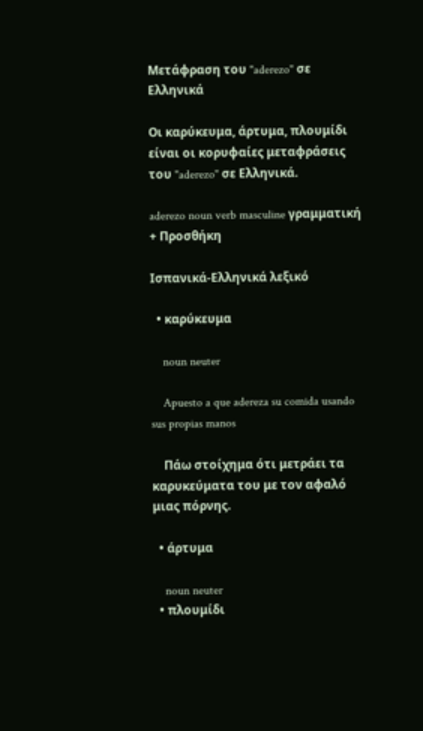Μετάφραση του "aderezo" σε Ελληνικά

Οι καρύκευμα, άρτυμα, πλουμίδι είναι οι κορυφαίες μεταφράσεις του "aderezo" σε Ελληνικά.

aderezo noun verb masculine γραμματική
+ Προσθήκη

Ισπανικά-Ελληνικά λεξικό

  • καρύκευμα

    noun neuter

    Apuesto a que adereza su comida usando sus propias manos

    Πάω στοίχημα ότι μετράει τα καρυκεύματα του με τον αφαλό μιας πόρνης.

  • άρτυμα

    noun neuter
  • πλουμίδι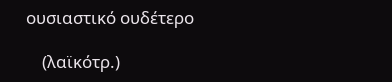ουσιαστικό ουδέτερο

    (λαϊκότρ.)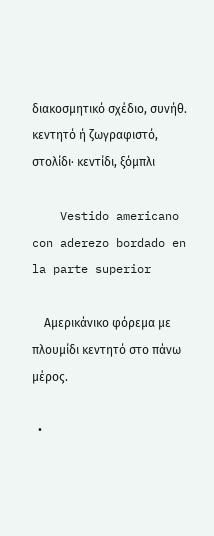διακοσμητικό σχέδιο, συνήθ. κεντητό ή ζωγραφιστό, στολίδι· κεντίδι, ξόμπλι

    Vestido americano con aderezo bordado en la parte superior

    Αμερικάνικο φόρεμα με πλουμίδι κεντητό στο πάνω μέρος.

  •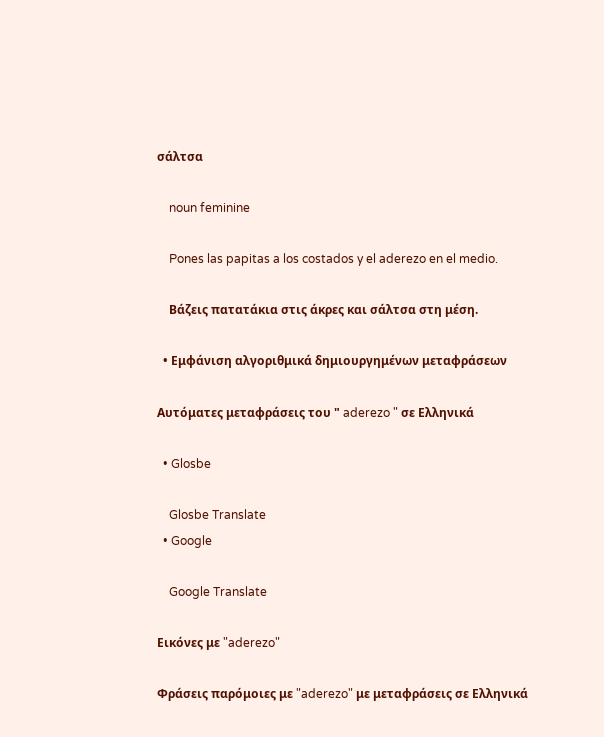σάλτσα

    noun feminine

    Pones las papitas a los costados y el aderezo en el medio.

    Βάζεις πατατάκια στις άκρες και σάλτσα στη μέση.

  • Εμφάνιση αλγοριθμικά δημιουργημένων μεταφράσεων

Αυτόματες μεταφράσεις του " aderezo " σε Ελληνικά

  • Glosbe

    Glosbe Translate
  • Google

    Google Translate

Εικόνες με "aderezo"

Φράσεις παρόμοιες με "aderezo" με μεταφράσεις σε Ελληνικά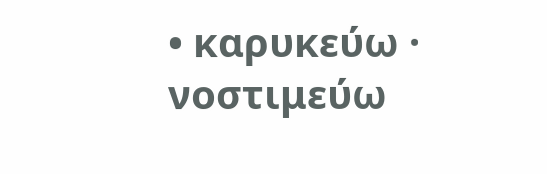• καρυκεύω · νοστιμεύω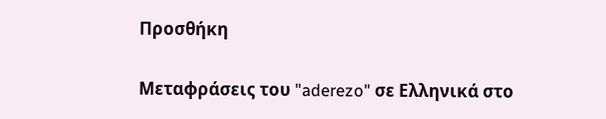Προσθήκη

Μεταφράσεις του "aderezo" σε Ελληνικά στο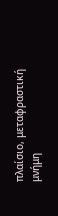πλαίσιο, μεταφραστική μνήμη